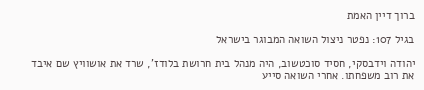ברוך דיין האמת

בגיל 107: נפטר ניצול השואה המבוגר בישראל

יהודה וידבסקי, חסיד סוכטשוב, היה מנהל בית חרושת בלודז', שרד את אושוויץ שם איבד את רוב משפחתו. אחרי השואה סייע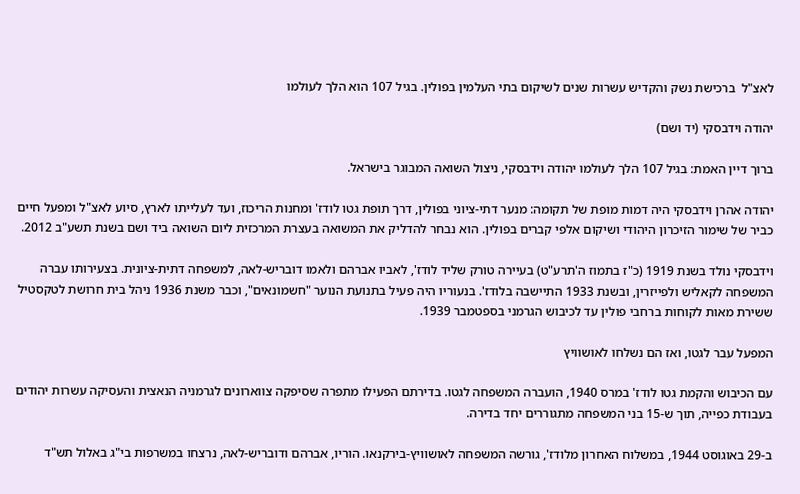לאצ"ל  ברכישת נשק והקדיש עשרות שנים לשיקום בתי העלמין בפולין. בגיל 107 הוא הלך לעולמו

יהודה וידבסקי (יד ושם)

ברוך דיין האמת: בגיל 107 הלך לעולמו יהודה וידבסקי, ניצול השואה המבוגר בישראל.

יהודה אהרן וידבסקי היה דמות מופת של תקומה: מנער דתי-ציוני בפולין, דרך תופת גטו לודז' ומחנות הריכוז, ועד לעלייתו לארץ, סיוע לאצ"ל ומפעל חיים כביר של שימור הזיכרון היהודי ושיקום אלפי קברים בפולין. הוא נבחר להדליק את המשואה בעצרת המרכזית ליום השואה ביד ושם בשנת תשע"ב 2012.

וידבסקי נולד בשנת 1919 (כ"ז בתמוז ה'תרע"ט) בעיירה טורק שליד לודז', לאביו אברהם ולאמו דובריש-לאה, למשפחה דתית-ציונית. בצעירותו עברה המשפחה לקאליש ולפייזרין, ובשנת 1933 התיישבה בלודז'. בנעוריו היה פעיל בתנועת הנוער "חשמונאים", וכבר משנת 1936 ניהל בית חרושת לטקסטיל ששירת מאות לקוחות ברחבי פולין עד לכיבוש הגרמני בספטמבר 1939.

המפעל עבר לגטו, ואז הם נשלחו לאושוויץ

עם הכיבוש והקמת גטו לודז' במרס 1940, הועברה המשפחה לגטו. בדירתם הפעילו מתפרה שסיפקה צווארונים לגרמניה הנאצית והעסיקה עשרות יהודים בעבודת כפייה, תוך ש-15 בני המשפחה מתגוררים יחד בדירה.

ב-29 באוגוסט 1944, במשלוח האחרון מלודז', גורשה המשפחה לאושוויץ-בירקנאו. הוריו, אברהם ודובריש-לאה, נרצחו במשרפות בי"ג באלול תש"ד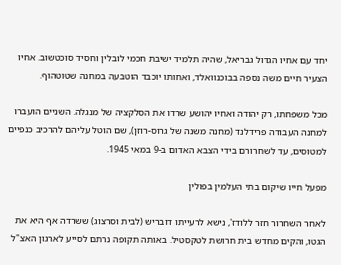יחד עם אחיו הגדול גבריאל, שהיה תלמיד ישיבת חכמי לובלין וחסיד סוכטשוב. אחיו הצעיר חיים משה נספה בבוכנוואלד, ואחותו יוכבד הוטבעה במחנה שטוטהוף.

מכל משפחתו, רק יהודה ואחיו יהושע שרדו את הסלקציה של מנגלה. השניים הועברו למחנה העבודה פרידלנד (מחנה משנה של גרוס-רוזן), שם הוטל עליהם להרכיב כנפיים למטוסים, עד לשחרורם בידי הצבא האדום ב-9 במאי 1945.

מפעל חייו שיקום בתי העלמין בפולין

לאחר השחרור חזר ללודז', נישא לרעייתו דובריש (לבית וסרצוג) ששרדה אף היא את הגטו, והקים מחדש בית חרושת לטקסטיל. באותה תקופה נרתם לסייע לארגון האצ"ל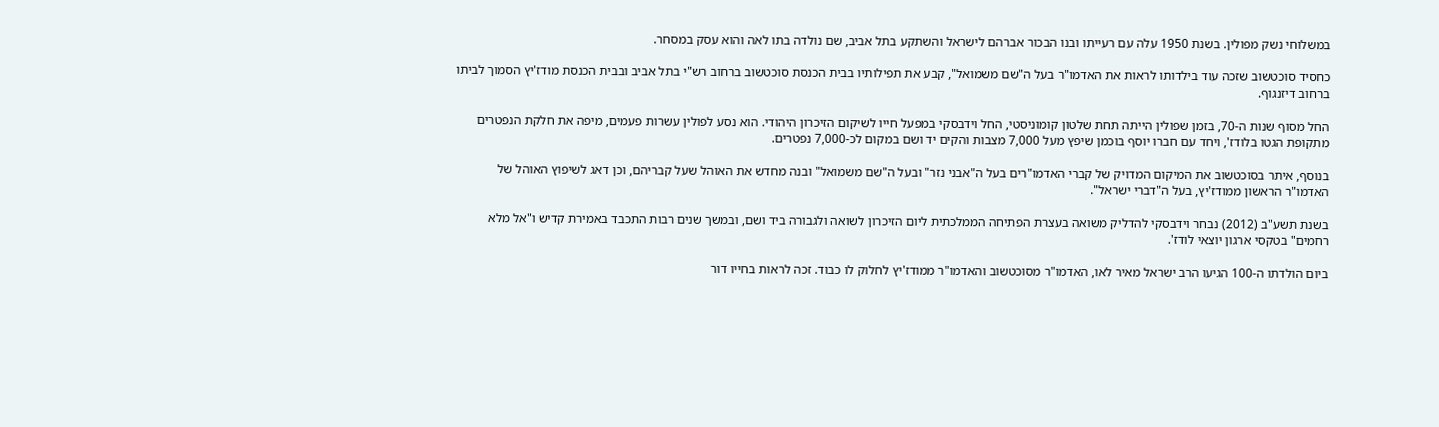במשלוחי נשק מפולין. בשנת 1950 עלה עם רעייתו ובנו הבכור אברהם לישראל והשתקע בתל אביב, שם נולדה בתו לאה והוא עסק במסחר.

כחסיד סוכטשוב שזכה עוד בילדותו לראות את האדמו"ר בעל ה"שם משמואל", קבע את תפילותיו בבית הכנסת סוכטשוב ברחוב רש"י בתל אביב ובבית הכנסת מודז'יץ הסמוך לביתו ברחוב דיזנגוף.

החל מסוף שנות ה-70, בזמן שפולין הייתה תחת שלטון קומוניסטי, החל וידבסקי במפעל חייו לשיקום הזיכרון היהודי. הוא נסע לפולין עשרות פעמים, מיפה את חלקת הנפטרים מתקופת הגטו בלודז', ויחד עם חברו יוסף בוכמן שיפץ מעל 7,000 מצבות והקים יד ושם במקום לכ-7,000 נפטרים.

בנוסף, איתר בסוכטשוב את המיקום המדויק של קברי האדמו"רים בעל ה"אבני נזר" ובעל ה"שם משמואל" ובנה מחדש את האוהל שעל קבריהם, וכן דאג לשיפוץ האוהל של האדמו"ר הראשון ממודז'יץ, בעל ה"דברי ישראל".

בשנת תשע"ב (2012) נבחר וידבסקי להדליק משואה בעצרת הפתיחה הממלכתית ליום הזיכרון לשואה ולגבורה ביד ושם, ובמשך שנים רבות התכבד באמירת קדיש ו"אל מלא רחמים" בטקסי ארגון יוצאי לודז'.

ביום הולדתו ה-100 הגיעו הרב ישראל מאיר לאו, האדמו"ר מסוכטשוב והאדמו"ר ממודז'יץ לחלוק לו כבוד. זכה לראות בחייו דור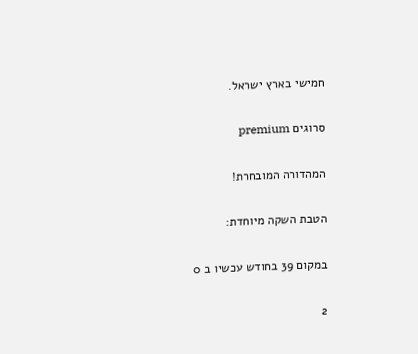חמישי בארץ ישראל.

סרוגים premium

המהדורה המובחרת!

הטבת השקה מיוחדת:

במקום 39 בחודש עכשיו ב 0

2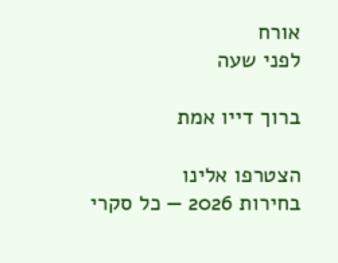אורח
לפני שעה

ברוך דייו אמת

הצטרפו אלינו
בחירות 2026 — כל סקרי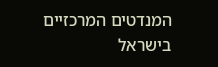המנדטים המרכזיים בישראל